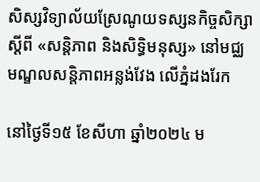សិស្សវិទ្យាល័យស្រែណូយទស្សនកិច្ចសិក្សាស្ដីពី «សន្ដិភាព និងសិទ្ធិមនុស្ស» នៅមជ្ឈមណ្ឌលសន្តិភាពអន្លង់វែង លើភ្នំដងរែក

នៅថ្ងៃទី១៥ ខែសីហា ឆ្នាំ២០២៤ ម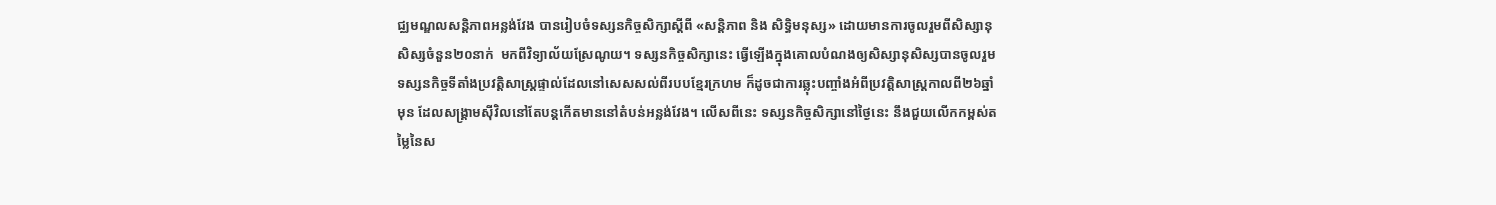ជ្ឈមណ្ឌលសន្តិភាពអន្លង់វែង បានរៀបចំទស្សនកិច្ចសិក្សាស្ដីពី «សន្ដិភាព និង សិទ្ធិមនុស្ស» ដោយមានការចូលរួមពីសិស្សានុសិស្សចំនួន២០នាក់  មកពីវិទ្យាល័យស្រែណូយ។ ទស្សនកិច្ចសិក្សានេះ ធ្វើឡើងក្នុងគោលបំណងឲ្យសិស្សានុសិស្សបានចូលរួមទស្សនកិច្ចទីតាំងប្រវត្តិសាស្រ្តផ្ទាល់ដែលនៅសេសសល់ពីរបបខ្មែរក្រហម ក៏ដូចជាការឆ្លុះបញ្ចាំងអំពីប្រវត្តិសាស្រ្តកាលពី២៦ឆ្នាំមុន ដែលសង្គ្រាមស៊ីវិលនៅតែបន្តកើតមាននៅតំបន់អន្លង់វែង។ លើសពីនេះ ទស្សនកិច្ចសិក្សានៅថ្ងៃនេះ នឹងជួយលើកកម្ពស់តម្លៃនៃស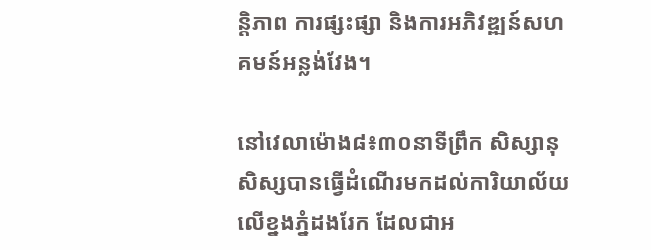ន្ដិភាព ការផ្សះផ្សា និងការអភិវឌ្ឍន៍សហគមន៍អន្លង់វែង។

នៅវេលាម៉ោង៨៖៣០នាទីព្រឹក សិស្សានុសិស្សបានធ្វើដំណើរមកដល់ការិយាល័យលើខ្នងភ្នំដងរែក ដែលជាអ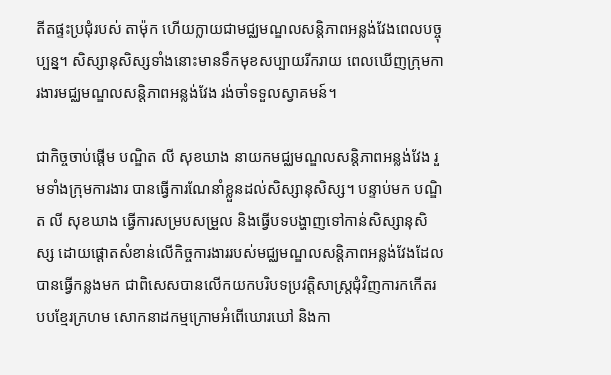តីតផ្ទះប្រជុំរបស់ តាម៉ុក ហើយក្លាយជាមជ្ឈមណ្ឌលសន្តិភាពអន្លង់វែងពេលបច្ចុប្បន្ន។ សិស្សានុសិស្សទាំងនោះមានទឹកមុខសប្បាយរីករាយ ពេលឃើញក្រុមការងារមជ្ឈមណ្ឌលសន្តិភាពអន្លង់វែង រង់ចាំទទួលស្វាគមន៍។

ជាកិច្ចចាប់ផ្ដើម បណ្ឌិត លី សុខឃាង នាយកមជ្ឈមណ្ឌលសន្តិភាពអន្លង់វែង រួមទាំងក្រុមការងារ បានធ្វើការណែនាំខ្លួនដល់សិស្សានុសិស្ស។ បន្ទាប់មក បណ្ឌិត លី សុខឃាង ធ្វើការសម្របសម្រួល និងធ្វើបទបង្ហាញទៅកាន់សិស្សានុសិស្ស ដោយផ្ដោតសំខាន់លើកិច្ចការងាររបស់មជ្ឈមណ្ឌលសន្តិភាពអន្លង់វែងដែលបានធ្វើកន្លងមក ជាពិសេសបានលើកយកបរិបទប្រវត្ដិសាស្រ្ដជុំវិញការកកើតរបបខ្មែរក្រហម សោកនាដកម្មក្រោមអំពើឃោរឃៅ និងកា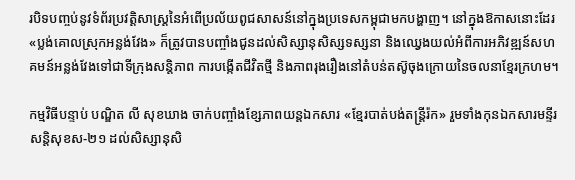របិទបញ្ចប់នូវទំព័រប្រវត្ដិសាស្រ្ដនៃអំពើប្រល័យពូជសាសន៍នៅក្នុងប្រទេសកម្ពុជាមកបង្ហាញ។ នៅក្នុងឱកាសនោះដែរ «ប្លង់គោលស្រុកអន្លង់វែង» ក៏ត្រូវបានបញ្ចាំងជូនដល់សិស្សានុសិស្សទស្សនា និងឈ្វេងយល់អំពីការអភិវឌ្ឍន៍សហគមន៍អន្លង់វែងទៅជាទីក្រុងសន្តិភាព ការបង្កើតជីវិតថ្មី និងភាពរុងរឿងនៅតំបន់តស៊ូចុងក្រោយនៃចលនាខ្មែរក្រហម។

កម្មវិធីបន្ទាប់ បណ្ឌិត លី សុខឃាង ចាក់បញ្ចាំងខ្សែភាពយន្តឯកសារ «ខ្មែរបាត់បង់តន្ត្រីរ៉ក» រួមទាំងកុនឯកសារមន្ទីរសន្តិសុខស-២១ ដល់សិស្សានុសិ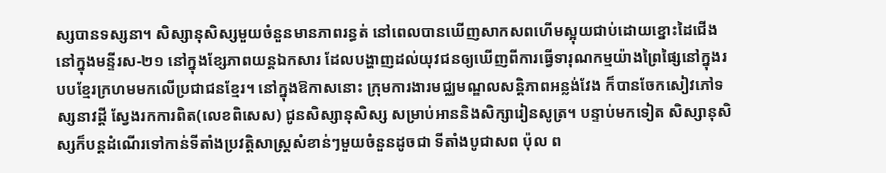ស្សបានទស្សនា។ សិស្សានុសិស្សមួយចំនួនមានភាពរន្ធត់ នៅពេលបានឃើញសាកសពហើមស្អុយជាប់ដោយខ្នោះដៃជើងនៅក្នុងមន្ទីរស-២១ នៅក្នុងខ្សែភាពយន្តឯកសារ ដែលបង្ហាញដល់យុវជនឲ្យឃើញពីការធ្វើទារុណកម្មយ៉ាងព្រៃផ្សៃនៅក្នុងរបបខ្មែរក្រហមមកលើប្រជាជនខ្មែរ។ នៅក្នុងឱកាសនោះ ក្រុមការងារមជ្ឈមណ្ឌលសន្តិភាពអន្លង់វែង ក៏បានចែកសៀវភៅទស្សនាវដ្ដី ស្វែងរកការពិត(លេខពិសេស) ជូនសិស្សានុសិស្ស សម្រាប់អាននិងសិក្សារៀនសូត្រ។ បន្ទាប់មកទៀត សិស្សានុសិស្សក៏បន្តដំណើរទៅកាន់ទីតាំងប្រវត្ដិសាស្រ្ដសំខាន់ៗមួយចំនួនដូចជា ទីតាំងបូជាសព ប៉ុល ព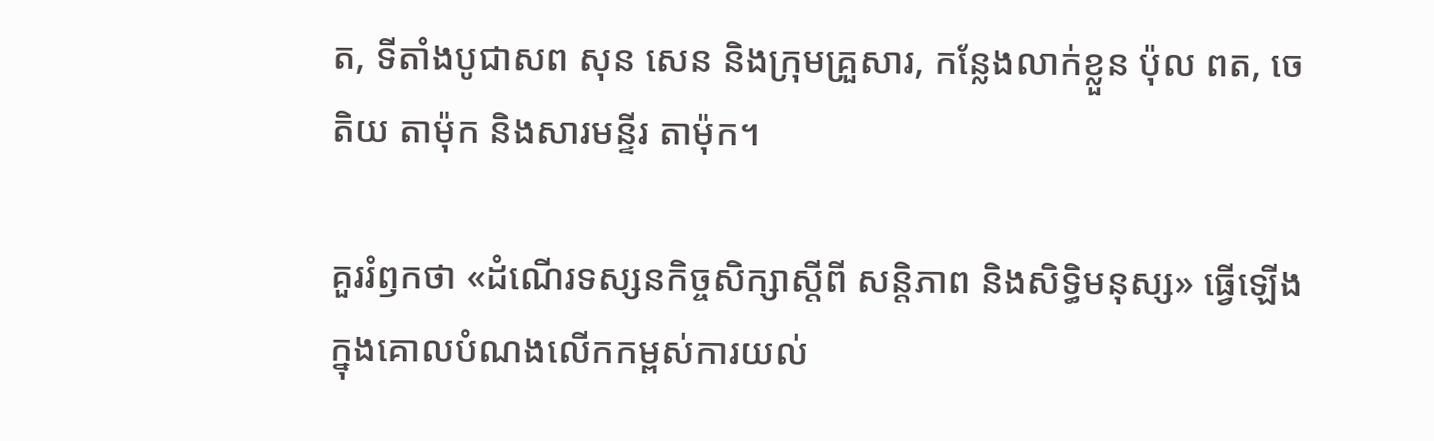ត, ទីតាំងបូជាសព សុន សេន និងក្រុមគ្រួសារ, កន្លែងលាក់ខ្លួន ប៉ុល ពត, ចេតិយ តាម៉ុក និងសារមន្ទីរ តាម៉ុក។

គួររំឭកថា «ដំណើរទស្សនកិច្ចសិក្សាស្ដីពី សន្តិភាព និងសិទ្ធិមនុស្ស» ធ្វើឡើងក្នុងគោលបំណងលើកកម្ពស់ការយល់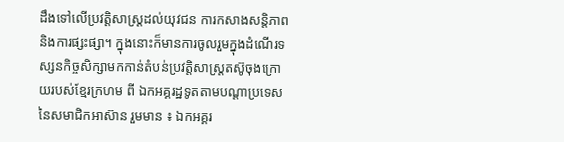ដឹងទៅលើប្រវត្ដិសាស្រ្ដដល់យុវជន ការកសាងសន្ដិភាព និងការផ្សះផ្សា។ ក្នុងនោះក៏មានការចូលរួមក្នុងដំណើរទស្សនកិច្ចសិក្សាមកកាន់តំបន់ប្រវត្តិសាស្រ្តតស៊ូចុងក្រោយរបស់ខ្មែរក្រហម ពី ឯកអគ្គរដ្ឋទូតតាមបណ្ដាប្រទេសនៃសមាជិកអាស៊ាន រួមមាន ៖ ឯកអគ្គរ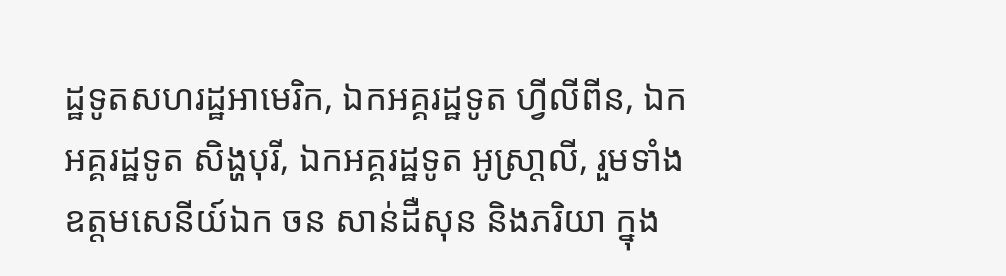ដ្ឋទូតសហរដ្ឋអាមេរិក, ឯកអគ្គរដ្ឋទូត ហ្វីលីពីន, ឯកអគ្គរដ្ឋទូត សិង្ហបុរី, ឯកអគ្គរដ្ឋទូត អូស្រា្តលី, រួមទាំងឧត្តមសេនីយ៍ឯក ចន សាន់ដឺសុន និងភរិយា ក្នុង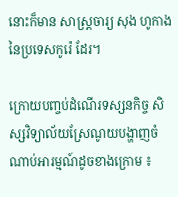នោះក៏មាន សាស្រ្តចារ្យ សុង ហូកាង នៃប្រទេសកូរ៉េ ដែរ។

ក្រោយបញ្ចប់ដំណើរទស្សនកិច្ច សិស្សវិទ្យាល័យស្រែណូយបង្ហាញចំណាប់អារម្មណ៍ដូចខាងក្រោម ៖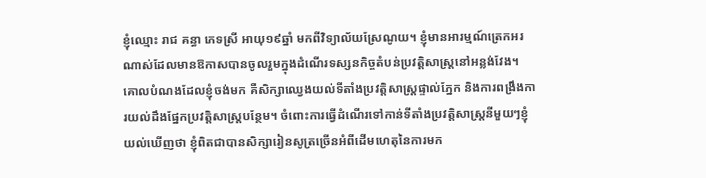ខ្ញុំឈ្មោះ រាជ គន្ធា ភេទស្រី អាយុ១៩ឆ្នាំ មកពីវិទ្យាល័យស្រែណូយ។ ខ្ញុំមានអារម្មណ៍ត្រេកអរណាស់ដែលមានឱកាសបានចូលរួមក្នុងដំណើរទស្សនកិច្ចតំបន់ប្រវត្តិសាស្រ្តនៅអន្លង់វែង។ គោលបំណងដែលខ្ញុំចង់មក គឺសិក្សាឈ្វេងយល់ទីតាំងប្រវត្តិសាស្រ្តផ្ទាល់ភ្នែក និងការពង្រឹងការយល់ដឹងផ្នែកប្រវត្តិសាស្រ្តបន្ថែម។ ចំពោះការធ្វើដំណើរទៅកាន់ទីតាំងប្រវត្តិសាស្រ្តនីមួយៗខ្ញុំយល់ឃើញថា ខ្ញុំពិតជាបានសិក្សារៀនសូត្រច្រើនអំពីដើមហេតុនៃការមក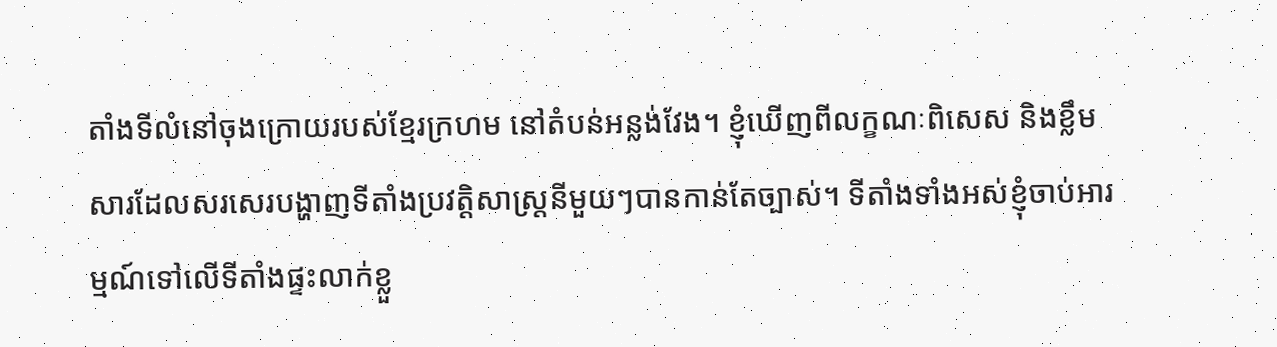តាំងទីលំនៅចុងក្រោយរបស់ខ្មែរក្រហម នៅតំបន់អន្លង់វែង។ ខ្ញុំឃើញពីលក្ខណៈពិសេស និងខ្លឹមសារដែលសរសេរបង្ហាញទីតាំងប្រវត្តិសាស្រ្តនីមួយៗបានកាន់តែច្បាស់។ ទីតាំងទាំងអស់ខ្ញុំចាប់អារម្មណ៍ទៅលើទីតាំងផ្ទះលាក់ខ្លួ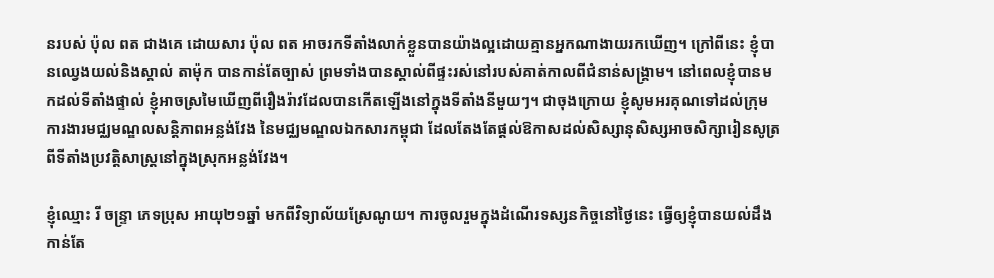នរបស់ ប៉ុល ពត ជាងគេ ដោយសារ ប៉ុល ពត អាចរកទីតាំងលាក់ខ្លួនបានយ៉ាងល្អដោយគ្មានអ្នកណាងាយរកឃើញ។ ក្រៅពីនេះ ខ្ញុំបានឈ្វេងយល់និងស្គាល់ តាម៉ុក បានកាន់តែច្បាស់ ព្រមទាំងបានស្គាល់ពីផ្ទះរស់នៅរបស់គាត់កាលពីជំនាន់សង្គ្រាម។ នៅពេលខ្ញុំបានមកដល់ទីតាំងផ្ទាល់ ខ្ញុំអាចស្រមៃឃើញពីរឿងរ៉ាវដែលបានកើតឡើងនៅក្នុងទីតាំងនីមួយៗ។ ជាចុងក្រោយ ខ្ញុំសូមអរគុណទៅដល់ក្រុមការងារមជ្ឈមណ្ឌលសន្តិភាពអន្លង់វែង នៃមជ្ឈមណ្ឌលឯកសារកម្ពុជា ដែលតែងតែផ្ដល់ឱកាសដល់សិស្សានុសិស្សអាចសិក្សារៀនសូត្រពីទីតាំងប្រវត្តិសាស្រ្តនៅក្នុងស្រុកអន្លង់វែង។

ខ្ញុំឈ្មោះ រី ចន្ទ្រា ភេទប្រុស អាយុ២១ឆ្នាំ មកពីវិទ្យាល័យស្រែណូយ។ ការចូលរួមក្នុងដំណើរទស្សនកិច្ចនៅថ្ងៃនេះ ធ្វើឲ្យខ្ញុំបានយល់ដឹងកាន់តែ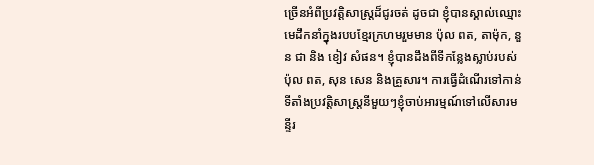ច្រើនអំពីប្រវត្តិសាស្រ្តដ៏ជូរចត់ ដូចជា ខ្ញុំបានស្គាល់ឈ្មោះមេដឹកនាំក្នុងរបបខ្មែរក្រហមរួមមាន ប៉ុល ពត, តាម៉ុក, នួន ជា និង ខៀវ សំផន។ ខ្ញុំបានដឹងពីទីកន្លែងស្លាប់របស់ ប៉ុល ពត, សុន សេន និងគ្រួសារ។ ការធ្វើដំណើរទៅកាន់ទីតាំងប្រវត្តិសាស្រ្តនីមួយៗខ្ញុំចាប់អារម្មណ៍ទៅលើសារមន្ទីរ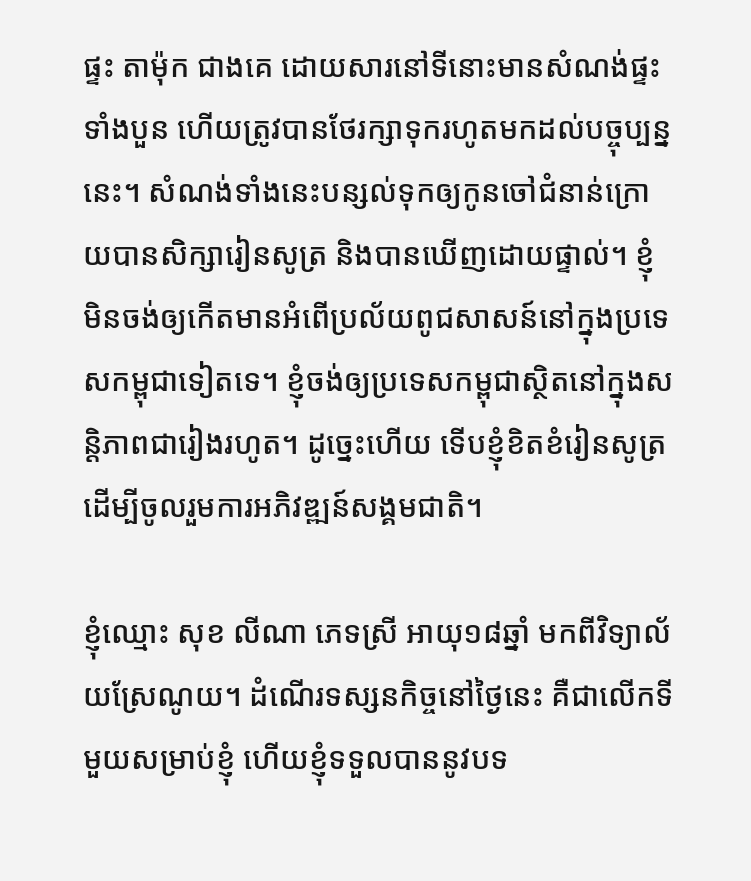ផ្ទះ តាម៉ុក ជាងគេ ដោយសារនៅទីនោះមានសំណង់ផ្ទះទាំងបួន ហើយត្រូវបានថែរក្សាទុករហូតមកដល់បច្ចុប្បន្ននេះ។ សំណង់ទាំងនេះបន្សល់ទុកឲ្យកូនចៅជំនាន់ក្រោយបានសិក្សារៀនសូត្រ និងបានឃើញដោយផ្ទាល់។ ខ្ញុំមិនចង់ឲ្យកើតមានអំពើប្រល័យពូជសាសន៍នៅក្នុងប្រទេសកម្ពុជាទៀតទេ។ ខ្ញុំចង់ឲ្យប្រទេសកម្ពុជាស្ថិតនៅក្នុងសន្តិភាពជារៀងរហូត។ ដូច្នេះហើយ ទើបខ្ញុំខិតខំរៀនសូត្រ ដើម្បីចូលរួមការអភិវឌ្ឍន៍សង្គមជាតិ។

ខ្ញុំឈ្មោះ សុខ លីណា ភេទស្រី អាយុ១៨ឆ្នាំ មកពីវិទ្យាល័យស្រែណូយ។ ដំណើរទស្សនកិច្ចនៅថ្ងៃនេះ គឺជាលើកទីមួយសម្រាប់ខ្ញុំ ហើយខ្ញុំទទួលបាននូវបទ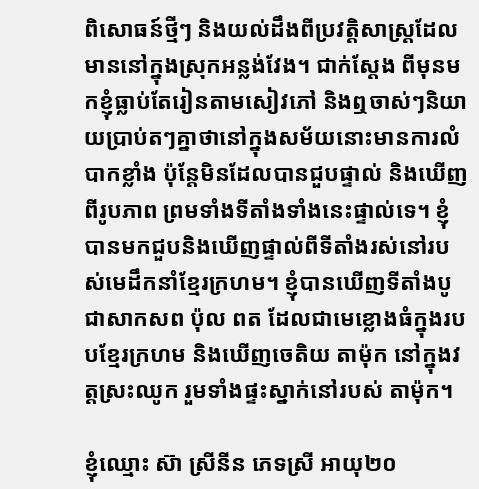ពិសោធន៍ថ្មីៗ និងយល់ដឹងពីប្រវត្តិសាស្រ្តដែលមាននៅក្នុងស្រុកអន្លង់វែង។ ជាក់ស្ដែង ពីមុនមកខ្ញុំធ្លាប់តែរៀនតាមសៀវភៅ និងឮចាស់ៗនិយាយប្រាប់តៗគ្នាថានៅក្នុងសម័យនោះមានការលំបាកខ្លាំង ប៉ុន្តែមិនដែលបានជួបផ្ទាល់ និងឃើញពីរូបភាព ព្រមទាំងទីតាំងទាំងនេះផ្ទាល់ទេ។ ខ្ញុំបានមកជួបនិងឃើញផ្ទាល់ពីទីតាំងរស់នៅរបស់មេដឹកនាំខ្មែរក្រហម។ ខ្ញុំបានឃើញទីតាំងបូជាសាកសព ប៉ុល ពត ដែលជាមេខ្លោងធំក្នុងរបបខ្មែរក្រហម និងឃើញចេតិយ តាម៉ុក នៅក្នុងវត្តស្រះឈូក រួមទាំងផ្ទះស្នាក់នៅរបស់ តាម៉ុក។

ខ្ញុំឈ្មោះ ស៊ា ស្រីនីន ភេទស្រី អាយុ២០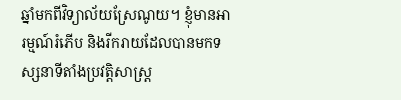ឆ្នាំមកពីវិទ្យាល័យស្រែណូយ។ ខ្ញុំមានអារម្មណ៍រំភើប និងរីករាយដែលបានមកទស្សនាទីតាំងប្រវត្តិសាស្រ្ត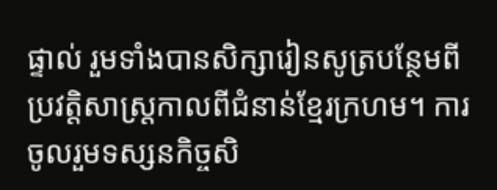ផ្ទាល់ រួមទាំងបានសិក្សារៀនសូត្របន្ថែមពីប្រវត្តិសាស្រ្តកាលពីជំនាន់ខ្មែរក្រហម។ ការចូលរួមទស្សនកិច្ចសិ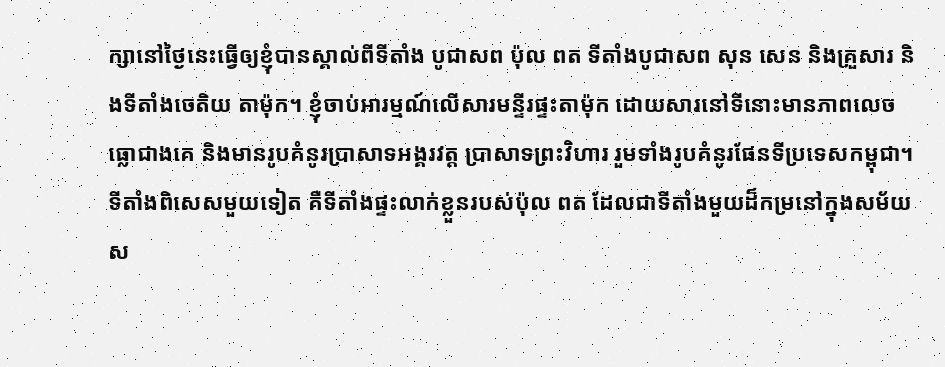ក្សានៅថ្ងៃនេះធ្វើឲ្យខ្ញុំបានស្គាល់ពីទីតាំង បូជាសព ប៉ុល ពត ទីតាំងបូជាសព សុន សេន និងគ្រួសារ និងទីតាំងចេតិយ តាម៉ុក។ ខ្ញុំចាប់អារម្មណ៍លើសារមន្ទីរផ្ទះតាម៉ុក ដោយសារនៅទីនោះមានភាពលេចធ្លោជាងគេ និងមានរូបគំនូរប្រាសាទអង្គរវត្ត ប្រាសាទព្រះវិហារ រួមទាំងរូបគំនូរផែនទីប្រទេសកម្ពុជា។ ទីតាំងពិសេសមួយទៀត គឺទីតាំងផ្ទះលាក់ខ្លួនរបស់ប៉ុល ពត ដែលជាទីតាំងមួយដ៏កម្រនៅក្នុងសម័យស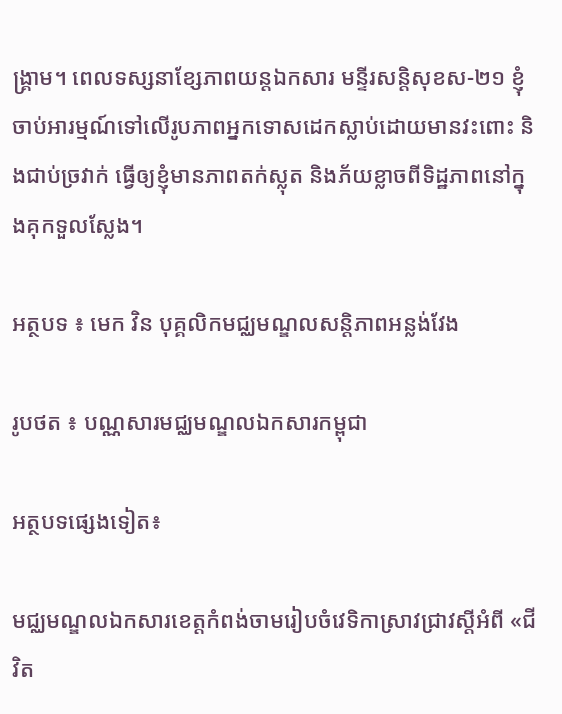ង្គ្រាម។ ពេលទស្សនាខ្សែភាពយន្តឯកសារ មន្ទីរសន្តិសុខស-២១ ខ្ញុំចាប់អារម្មណ៍ទៅលើរូបភាពអ្នកទោសដេកស្លាប់ដោយមានវះពោះ និងជាប់ច្រវាក់ ធ្វើឲ្យខ្ញុំមានភាពតក់ស្លុត និងភ័យខ្លាចពីទិដ្ឋភាពនៅក្នុងគុកទួលស្លែង។

អត្ថបទ ៖ មេក វិន បុគ្គលិកមជ្ឈមណ្ឌលសន្តិភាពអន្លង់វែង

រូបថត ៖ បណ្ណសារមជ្ឈមណ្ឌលឯកសារកម្ពុជា

អត្ថបទផ្សេងទៀត៖

មជ្ឈមណ្ឌលឯកសារខេត្តកំពង់ចាមរៀបចំវេទិកាស្រាវជ្រាវស្តីអំពី «ជីវិត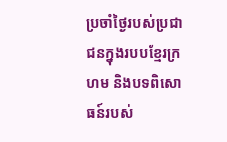ប្រចាំថ្ងៃរបស់ប្រជាជនក្នុងរបបខ្មែរក្រហម និងបទពិសោធន៍របស់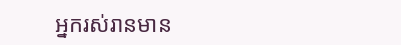អ្នករស់រានមាន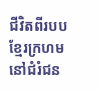ជីវិតពីរបបខ្មែរក្រហម នៅជំរំជន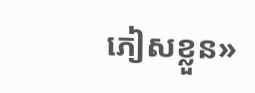ភៀសខ្លួន»